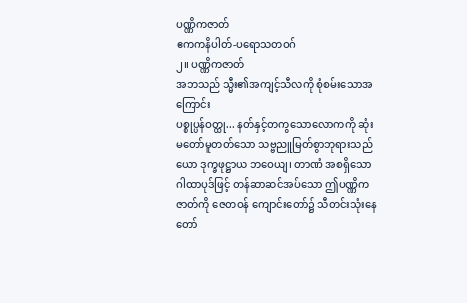ပဏ္ဏိကဇာတ်
ဧကကနိပါတ်-ပရောသတဝဂ်
၂။ ပဏ္ဏိကဇာတ်
အဘသည် သ္မီး၏အကျင့်သီလကို စုံစမ်းသောအကြောင်း
ပစ္စုပ္ပန်ဝတ္ထု... နတ်နှင့်တကွသောလောကကို ဆုံးမတော်မူတတ်သော သဗ္ဗညူမြတ်စွာဘုရားသည် ယော ဒုက္ခဖုဋ္ဌာယ ဘဝေယျ၊ တာဏံ အစရှိသော ဂါထာပုဒ်ဖြင့် တန်ဆာဆင်အပ်သော ဤပဏ္ဏိကဇာတ်ကို ဇေတဝန် ကျောင်းတော်၌ သီတင်းသုံးနေတော်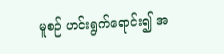မူစဉ် ဟင်းရွက်ရောင်း၍ အ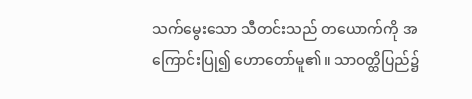သက်မွေးသော သီတင်းသည် တယောက်ကို အကြောင်းပြု၍ ဟောတော်မူ၏။ သာဝတ္ထိပြည်၌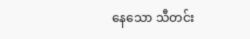နေသော သီတင်း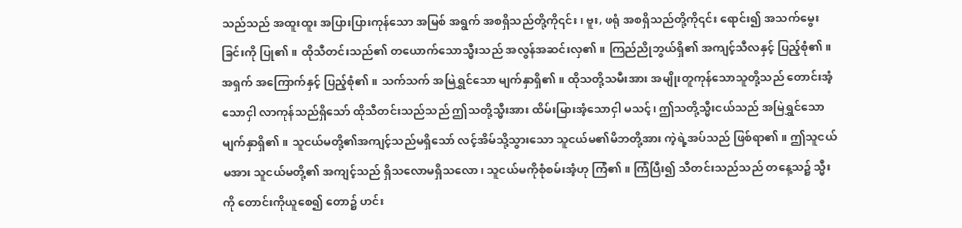သည်သည် အထူးထူး အပြားပြားကုန်သော အမြစ် အရွက် အစရှိသည်တို့ကို၎င်း၊ ဗူး, ဖရုံ အစရှိသည်တို့ကို၎င်း ရောင်း၍ အသက်မွေးခြင်းကို ပြု၏။ ထိုသီတင်းသည်၏ တယောက်သောသ္မီးသည် အလွန်အဆင်းလှ၏။ ကြည်ညိုဘွယ်ရှိ၏ အကျင့်သီလနှင့် ပြည့်စုံ၏။ အရှက် အကြောက်နှင့် ပြည့်စုံ၏။ သက်သက် အမြဲရွှင်သော မျက်နှာရှိ၏။ ထိုသတို့သမီးအား အမျိုးတူကုန်သောသူတို့သည် တောင်းအံ့သောငှါ လာကုန်သည်ရှိသော် ထိုသီတင်းသည်သည် ဤသတို့သ္မီးအား ထိမ်းမြားအံ့သောငှါ မသင့်၊ ဤသတို့သ္မီးငယ်သည် အမြဲရွှင်သော မျက်နှာရှိ၏။ သူငယ်မတို့၏အကျင့်သည်မရှိသော် လင့်အိမ်သို့သွားသော သူငယ်မ၏မိဘတို့အား ကဲ့ရဲ့အပ်သည် ဖြစ်ရာ၏။ ဤသူငယ်မအား သူငယ်မတို့၏ အကျင့်သည် ရှိသလောမရှိသလော၊ သူငယ်မကိုစုံစမ်းအံ့ဟု ကြံ၏။ ကြံပြီး၍ သီတင်းသည်သည် တနေ့သ၌ သ္မီးကို တောင်းကိုယူစေ၍ တော၌ ဟင်း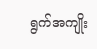ရွက်အကျိုး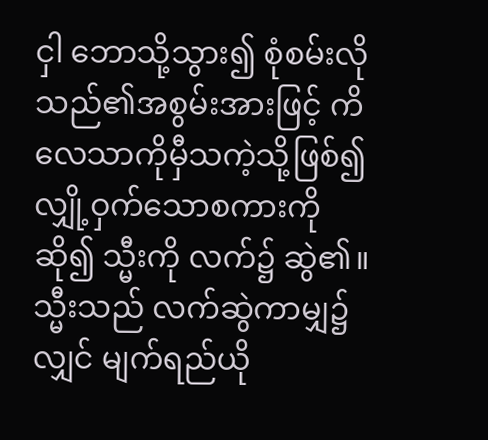ငှါ ဘောသို့သွား၍ စုံစမ်းလိုသည်၏အစွမ်းအားဖြင့် ကိလေသာကိုမှီသကဲ့သို့ဖြစ်၍ လျှို့ဝှက်သောစကားကိုဆို၍ သ္မီးကို လက်၌ ဆွဲ၏။
သ္မီးသည် လက်ဆွဲကာမျှ၌လျှင် မျက်ရည်ယို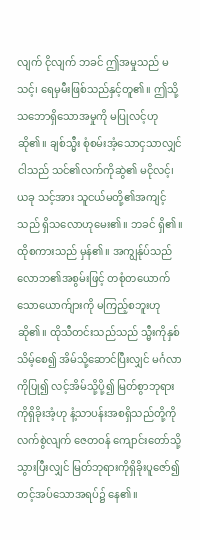လျက် ငိုလျက် ဘခင် ဤအမှုသည် မသင့်၊ ရေမှမီးဖြစ်သည်နှင့်တူ၏။ ဤသို့သဘောရှိသောအမှုကို မပြုလင့်ဟု ဆို၏။ ချစ်သ္မီး စုံစမ်းအံ့သောငှသာလျှင် ငါသည် သင်၏လက်ကိုဆွဲ၏ မငိုလင့်၊ ယခု သင့်အား သူငယ်မတို့၏အကျင့်သည် ရှိသလောဟုမေး၏။ ဘခင် ရှိ၏။ ထိုစကားသည် မှန်၏။ အကျွန်ုပ်သည် လောဘ၏အစွမ်းဖြင့် တစုံတယောက်သောယောက်ျားကို မကြည့်စဘူးဟု ဆို၏။ ထိုသီတင်းသည်သည် သ္မီးကိုနှစ်သိမ့်စေ၍ အိမ်သို့ဆောင်ပြီးလျှင် မင်္ဂလာကိုပြု၍ လင့်အိမ်သို့ပို့၍ မြတ်စွာဘုရားကိုရှိခိုးအံ့ဟု နံ့သာပန်းအစရှိသည်တို့ကို လက်စွဲလျက် ဇေတဝန် ကျောင်းတော်သို့ သွားပြီးလျှင် မြတ်ဘုရားကိုရှိခိုးပူဇော်၍ တင့်အပ်သောအရပ်၌ နေ၏။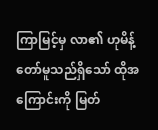ကြာမြင့်မှ လာ၏ ဟုမိန့်တော်မူသည်ရှိသော် ထိုအကြောင်းကို မြတ်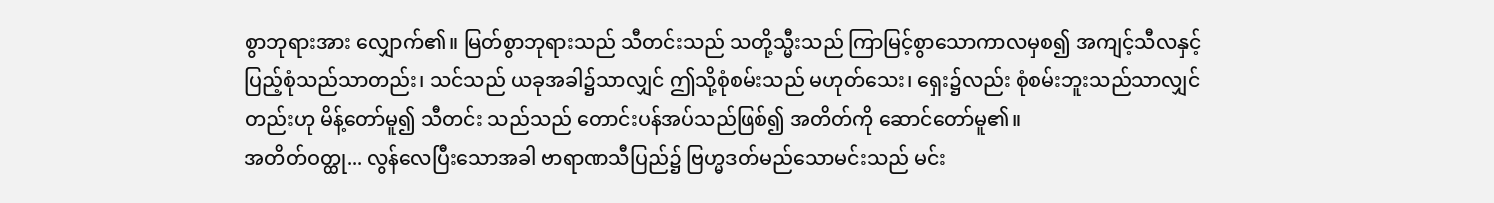စွာဘုရားအား လျှောက်၏။ မြတ်စွာဘုရားသည် သီတင်းသည် သတို့သ္မီးသည် ကြာမြင့်စွာသောကာလမှစ၍ အကျင့်သီလနှင့် ပြည့်စုံသည်သာတည်း၊ သင်သည် ယခုအခါ၌သာလျှင် ဤသို့စုံစမ်းသည် မဟုတ်သေး၊ ရှေး၌လည်း စုံစမ်းဘူးသည်သာလျှင်တည်းဟု မိန့်တော်မူ၍ သီတင်း သည်သည် တောင်းပန်အပ်သည်ဖြစ်၍ အတိတ်ကို ဆောင်တော်မူ၏။
အတိတ်ဝတ္ထု... လွန်လေပြီးသောအခါ ဗာရာဏသီပြည်၌ ဗြဟ္မဒတ်မည်သောမင်းသည် မင်း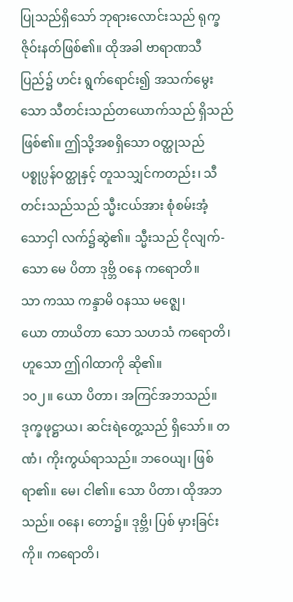ပြုသည်ရှိသော် ဘုရားလောင်းသည် ရုက္ခဇိုဝ်းနတ်ဖြစ်၏။ ထိုအခါ ဗာရာဏသီပြည်၌ ဟင်း ရွက်ရောင်း၍ အသက်မွေးသော သီတင်းသည်တယောက်သည် ရှိသည်ဖြစ်၏။ ဤသို့အစရှိသော ဝတ္ထုသည် ပစ္စုပ္ပန်ဝတ္ထုနှင့် တူသသျှင်ကတည်း၊ သီတင်းသည်သည် သ္မီးငယ်အား စုံစမ်းအံ့သောငှါ လက်၌ဆွဲ၏။ သ္မီးသည် ငိုလျက်-
သော မေ ပိတာ ဒုဗ္ဘိ ဝနေ ကရောတိ။
သာ ကဿ ကန္ဒာမိ ဝနဿ မဇ္ဈေ၊
ယော တာယိတာ သော သဟသံ ကရောတိ၊
ဟူသော ဤဂါထာကို ဆို၏။
၁၀၂။ ယော ပိတာ၊ အကြင်အဘသည်။ ဒုက္ခဖုဋ္ဌာယ၊ ဆင်းရဲတွေ့သည် ရှိသော်။ တဏံ၊ ကိုးကွယ်ရာသည်။ ဘဝေယျ၊ ဖြစ်ရာ၏။ မေ၊ ငါ၏။ သော ပိတာ၊ ထိုအဘသည်။ ဝနေ၊ တော၌။ ဒုဗ္ဘိ၊ ပြစ် မှားခြင်းကို။ ကရောတိ၊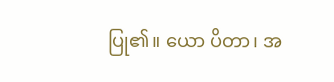ပြု၏။ ယော ပိတာ၊ အ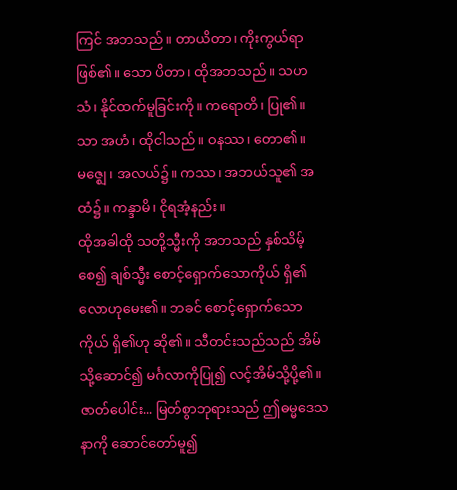ကြင် အဘသည်။ တာယိတာ၊ ကိုးကွယ်ရာဖြစ်၏။ သော ပိတာ၊ ထိုအဘသည်။ သဟသံ၊ နိုင်ထက်မူခြင်းကို။ ကရောတိ၊ ပြု၏။ သာ အဟံ၊ ထိုငါသည်။ ဝနဿ၊ တော၏။ မဇ္ဈေ၊ အလယ်၌။ ကဿ၊ အဘယ်သူ၏ အထံ၌။ ကန္ဒာမိ၊ ငိုရအံ့နည်း။
ထိုအခါထို သတို့သ္မီးကို အဘသည် နှစ်သိမ့်စေ၍ ချစ်သ္မီး စောင့်ရှောက်သောကိုယ် ရှိ၏ လောဟုမေး၏။ ဘခင် စောင့်ရှောက်သောကိုယ် ရှိ၏ဟု ဆို၏။ သီတင်းသည်သည် အိမ်သို့ဆောင်၍ မင်္ဂလာကိုပြု၍ လင့်အိမ်သို့ပို့၏။
ဇာတ်ပေါင်း... မြတ်စွာဘုရားသည် ဤဓမ္မဒေသနာကို ဆောင်တော်မူ၍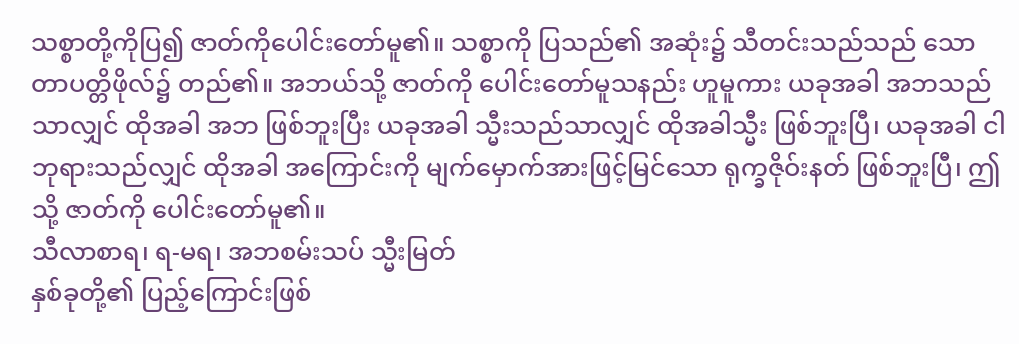သစ္စာတို့ကိုပြ၍ ဇာတ်ကိုပေါင်းတော်မူ၏။ သစ္စာကို ပြသည်၏ အဆုံး၌ သီတင်းသည်သည် သောတာပတ္တိဖိုလ်၌ တည်၏။ အဘယ်သို့ ဇာတ်ကို ပေါင်းတော်မူသနည်း ဟူမူကား ယခုအခါ အဘသည်သာလျှင် ထိုအခါ အဘ ဖြစ်ဘူးပြီး ယခုအခါ သ္မီးသည်သာလျှင် ထိုအခါသ္မီး ဖြစ်ဘူးပြီ၊ ယခုအခါ ငါဘုရားသည်လျှင် ထိုအခါ အကြောင်းကို မျက်မှောက်အားဖြင့်မြင်သော ရုက္ခဇိုဝ်းနတ် ဖြစ်ဘူးပြီ၊ ဤသို့ ဇာတ်ကို ပေါင်းတော်မူ၏။
သီလာစာရ၊ ရ-မရ၊ အဘစမ်းသပ် သ္မီးမြတ်
နှစ်ခုတို့၏ ပြည့်ကြောင်းဖြစ်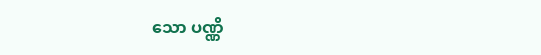သော ပဏ္ဏိ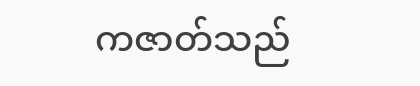ကဇာတ်သည်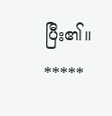ပြီး၏။
*****